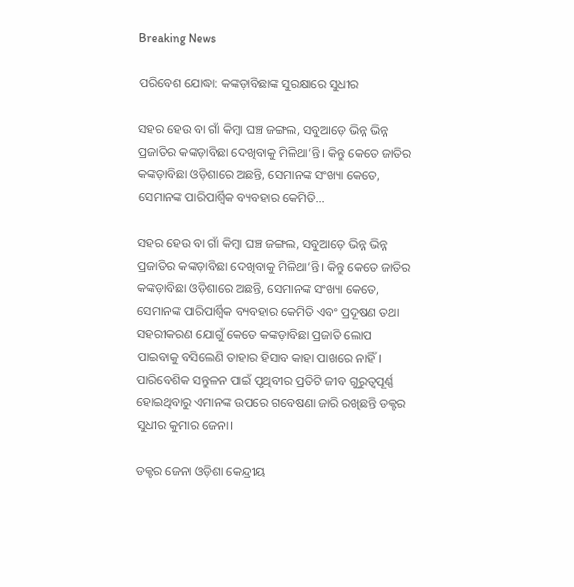Breaking News

ପରିବେଶ ଯୋଦ୍ଧା: କଙ୍କଡ଼ାବିଛାଙ୍କ ସୁରକ୍ଷାରେ ସୁଧୀର

ସହର ହେଉ ବା ଗାଁ କିମ୍ବା ଘଞ୍ଚ ଜଙ୍ଗଲ, ସବୁଆଡ଼େ ଭିନ୍ନ ଭିନ୍ନ ପ୍ରଜାତିର କଙ୍କଡ଼ାବିଛା ଦେଖିବାକୁ ମିଳିଥା’ନ୍ତି। କିନ୍ତୁ କେତେ ଜାତିର କଙ୍କଡ଼ାବିଛା ଓଡ଼ିଶାରେ ଅଛନ୍ତି, ସେମାନଙ୍କ ସଂଖ୍ୟା କେତେ, ସେମାନଙ୍କ ପାରିପାର୍ଶ୍ବିକ ବ୍ୟବହାର କେମିତି...

ସହର ହେଉ ବା ଗାଁ କିମ୍ବା ଘଞ୍ଚ ଜଙ୍ଗଲ, ସବୁଆଡ଼େ ଭିନ୍ନ ଭିନ୍ନ ପ୍ରଜାତିର କଙ୍କଡ଼ାବିଛା ଦେଖିବାକୁ ମିଳିଥା’ନ୍ତି। କିନ୍ତୁ କେତେ ଜାତିର କଙ୍କଡ଼ାବିଛା ଓଡ଼ିଶାରେ ଅଛନ୍ତି, ସେମାନଙ୍କ ସଂଖ୍ୟା କେତେ, ସେମାନଙ୍କ ପାରିପାର୍ଶ୍ବିକ ବ୍ୟବହାର କେମିତି ଏବଂ ପ୍ରଦୂଷଣ ତଥା ସହରୀକରଣ ଯୋଗୁଁ କେତେ କଙ୍କଡ଼ାବିଛା ପ୍ରଜାତି ଲୋପ ପାଇବ‌ାକୁ ବସିଲେଣି ତାହାର ହିସାବ କାହା ପାଖରେ ନାହିଁ। ପାରିବେଶିକ ସନ୍ତୁଳନ ପାଇଁ ପୃଥିବୀର ପ୍ରତିଟି ଜୀବ ଗୁରୁତ୍ବପୂର୍ଣ୍ଣ ହୋଇଥିବାରୁ ଏମାନଙ୍କ ଉପରେ ଗବେଷଣା ଜାରି ରଖିଛନ୍ତି ଡକ୍ଟର ସୁଧୀର କୁମାର ଜେନା।

ଡକ୍ଟର ଜେନା ଓଡ଼ିଶା କେନ୍ଦ୍ରୀୟ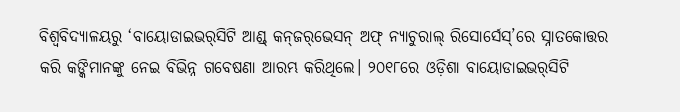ବିଶ୍ବବିଦ୍ୟାଳୟରୁ ‘ବାୟୋଡାଇଭର୍‌ସିଟି ଆଣ୍ଡ୍‌ କନ୍‌ଜର୍‌ଭେସନ୍‌ ଅଫ୍‌ ନ୍ୟାଚୁରାଲ୍‌ ରିସୋର୍ସେସ୍‌’ରେ ସ୍ନାତକୋତ୍ତର କରି କଙ୍କିମାନଙ୍କୁ ନେଇ ବିଭିନ୍ନ ଗବେଷଣା ଆରମ୍ଭ କରିଥିଲେ। ୨୦୧୮ରେ ଓଡ଼ିଶା ବାୟୋଡାଇଭର୍‌ସିଟି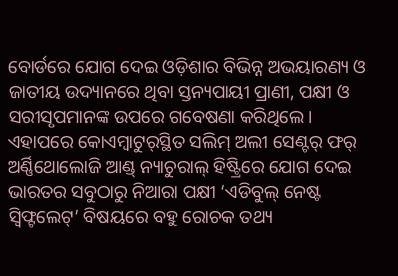ବୋର୍ଡରେ ଯୋଗ ଦେଇ ଓଡ଼ିଶାର ବିଭିନ୍ନ ଅଭୟାରଣ୍ୟ ଓ ଜାତୀୟ ଉଦ୍ୟାନରେ ଥିବା ସ୍ତନ୍ୟପାୟୀ ପ୍ରାଣୀ, ପକ୍ଷୀ ଓ ସରୀସୃପମାନଙ୍କ ଉପରେ ଗବେଷଣା କରିଥିଲେ। ଏହାପରେ କୋଏମ୍ବାଟୁର୍‌ସ୍ଥିତ ସଲିମ୍‌ ଅଲୀ ସେଣ୍ଟର୍‌ ଫର୍‌ ଅର୍ଣ୍ଣିଥୋଲୋଜି ଆଣ୍ଡ୍‌ ନ୍ୟାଚୁରାଲ୍‌ ହିଷ୍ଟ୍ରିରେ ଯୋଗ ଦେଇ ଭାରତର ସବୁଠାରୁ ନିଆରା ପକ୍ଷୀ ‘ଏଡିବୁଲ୍‌ ନେଷ୍ଟ ସ୍ବିଫ୍ଟଲେଟ୍‌’ ବିଷୟରେ ବହୁ ରୋଚକ ତଥ୍ୟ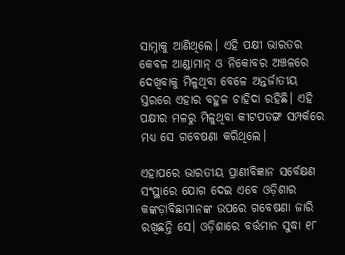ସାମ୍ନାକୁ ଆଣିଥିଲେ। ଏହି ପକ୍ଷୀ ‌ଭାରତର କେବଳ ଆଣ୍ଡାମାନ୍ ଓ ନିକୋବର ଅଞ୍ଚଳରେ ଦେଖିବାକୁ ମିଳୁଥିବା ବେଳେ ଅନ୍ତର୍ଜାତୀୟ ସ୍ତରରେ ଏହାର ବହୁଳ ଚାହିଦା ରହିଛି। ଏହି ପକ୍ଷୀର ମଳରୁ ମିଳୁଥିବା କୀଟପତଙ୍ଗ ସମ୍ପର୍କରେ ମଧ୍ୟ ସେ ଗବେ‌ଷଣା କରିଥିଲେ।

ଏହାପରେ ‌ଭାରତୀୟ ପ୍ରାଣୀବିଜ୍ଞାନ ସର୍ବେକ୍ଷଣ ସଂସ୍ଥାରେ ଯୋଗ ଦେଇ ଏବେ ଓଡ଼ିଶାର କଙ୍କଡ଼ାବିଛାମାନଙ୍କ ଉପରେ ଗବେଷଣା ଜାରି ରଖିଛନ୍ତି ସେ। ଓଡ଼ିଶାରେ ବର୍ତ୍ତମାନ ସୁଦ୍ଧା ୧୮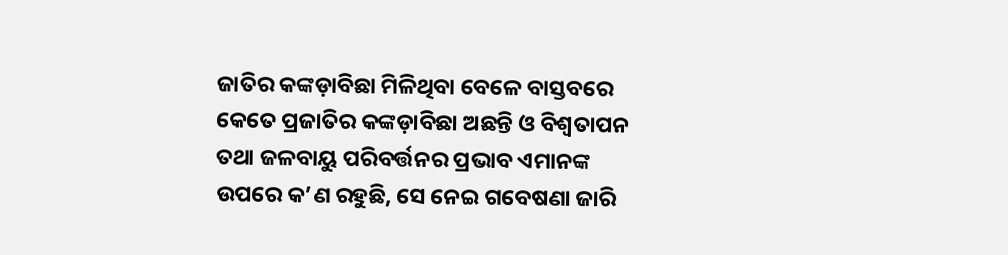ଜାତିର କଙ୍କଡ଼ାବିଛା ମିଳିଥିବା ବେଳେ ବାସ୍ତ‌ବରେ କେତେ ପ୍ରଜାତିର କଙ୍କଡ଼ାବିଛା ଅଛନ୍ତି ଓ ବିଶ୍ବତାପନ ତଥା ଜଳବାୟୁ ପରିବର୍ତ୍ତନର ପ୍ରଭାବ ଏମାନଙ୍କ ଉପରେ କ’ଣ ରହୁଛି, ସେ ନେଇ ଗବେଷଣା ଜାରି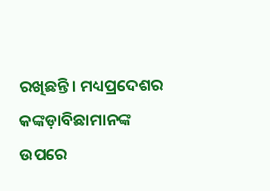ରଖିଛନ୍ତି। ମଧ୍ୟପ୍ରଦେଶର କଙ୍କଡ଼ାବିଛାମାନଙ୍କ ଉପରେ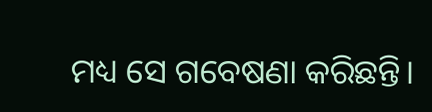ମଧ୍ୟ ସେ ଗବେଷଣା କରିଛନ୍ତି।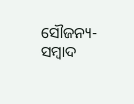ସୌଜନ୍ୟ-ସମ୍ୱାଦ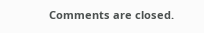Comments are closed.